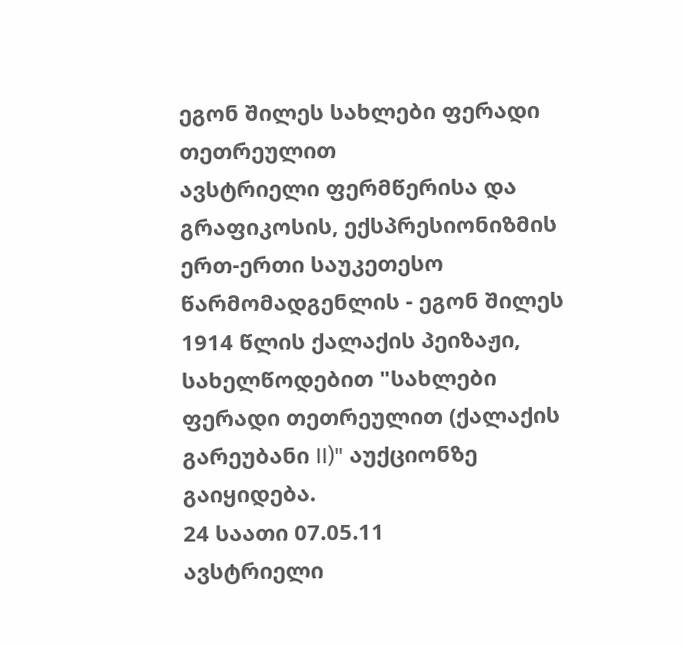ეგონ შილეს სახლები ფერადი თეთრეულით
ავსტრიელი ფერმწერისა და გრაფიკოსის, ექსპრესიონიზმის ერთ-ერთი საუკეთესო წარმომადგენლის - ეგონ შილეს 1914 წლის ქალაქის პეიზაჟი, სახელწოდებით "სახლები ფერადი თეთრეულით (ქალაქის გარეუბანი II)" აუქციონზე გაიყიდება.
24 საათი 07.05.11
ავსტრიელი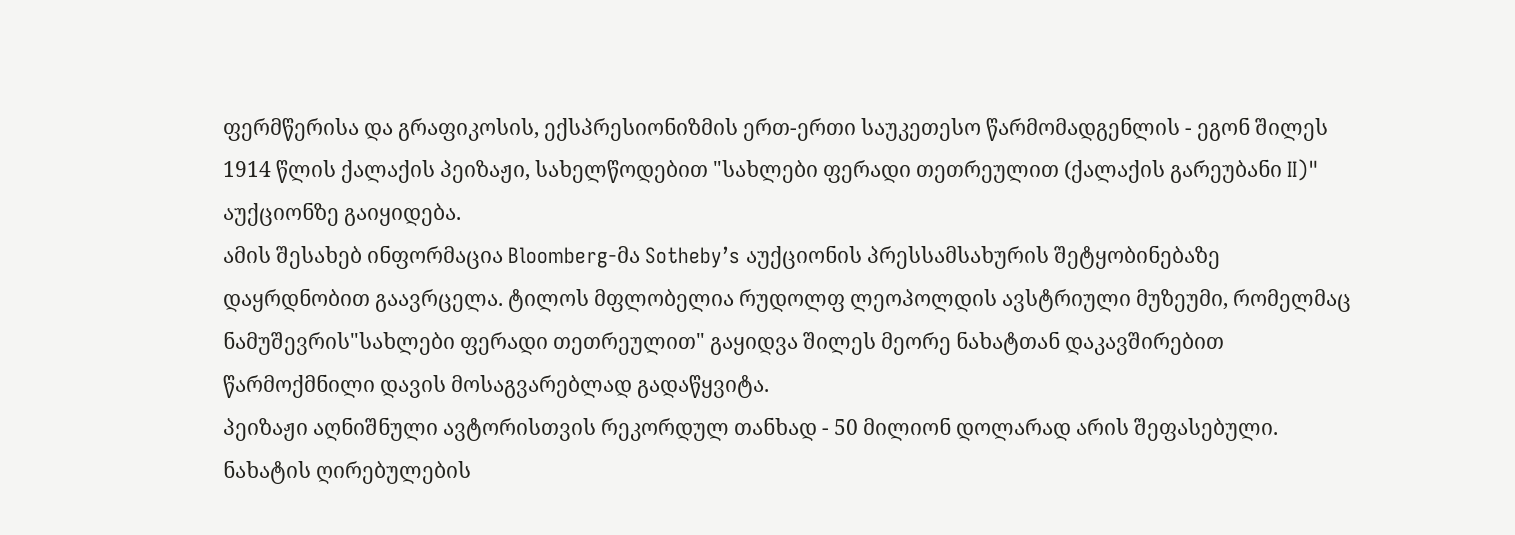ფერმწერისა და გრაფიკოსის, ექსპრესიონიზმის ერთ-ერთი საუკეთესო წარმომადგენლის - ეგონ შილეს 1914 წლის ქალაქის პეიზაჟი, სახელწოდებით "სახლები ფერადი თეთრეულით (ქალაქის გარეუბანი II)" აუქციონზე გაიყიდება.
ამის შესახებ ინფორმაცია Bloomberg-მა Sotheby’s აუქციონის პრესსამსახურის შეტყობინებაზე დაყრდნობით გაავრცელა. ტილოს მფლობელია რუდოლფ ლეოპოლდის ავსტრიული მუზეუმი, რომელმაც ნამუშევრის"სახლები ფერადი თეთრეულით" გაყიდვა შილეს მეორე ნახატთან დაკავშირებით წარმოქმნილი დავის მოსაგვარებლად გადაწყვიტა.
პეიზაჟი აღნიშნული ავტორისთვის რეკორდულ თანხად - 50 მილიონ დოლარად არის შეფასებული. ნახატის ღირებულების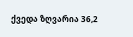ქვედა ზღვარია 36,2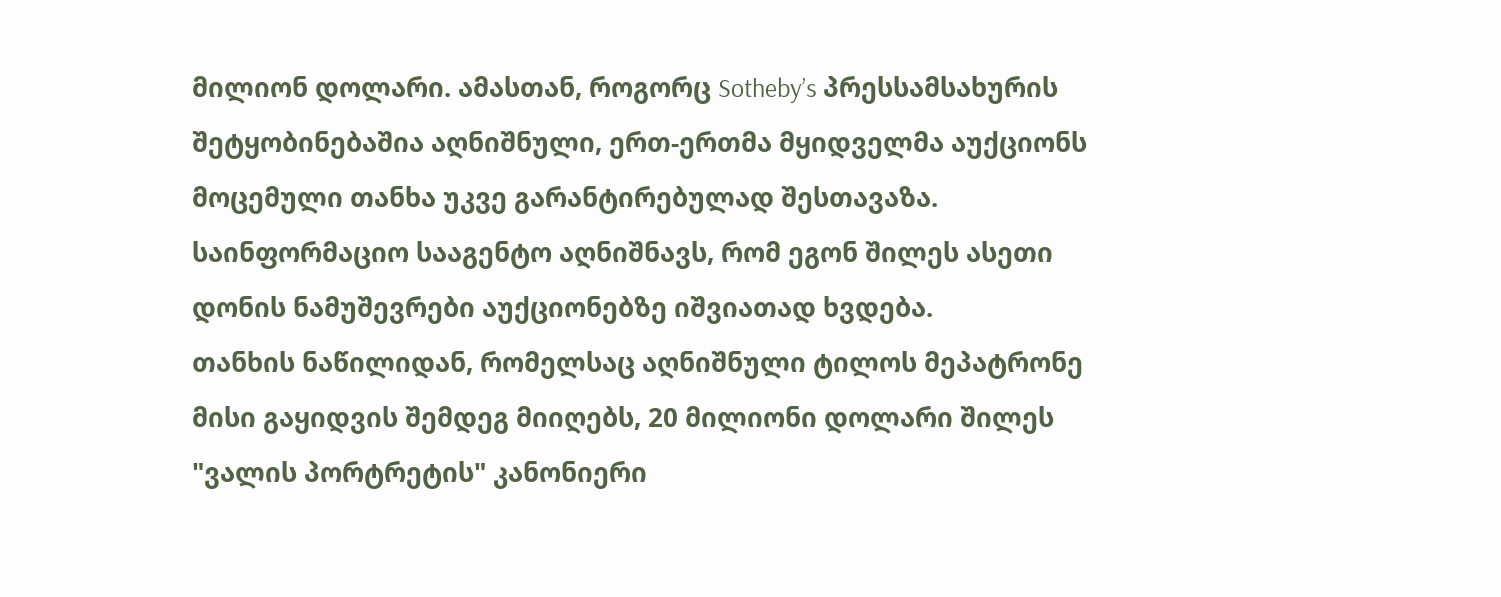მილიონ დოლარი. ამასთან, როგორც Sotheby’s პრესსამსახურის შეტყობინებაშია აღნიშნული, ერთ-ერთმა მყიდველმა აუქციონს მოცემული თანხა უკვე გარანტირებულად შესთავაზა. საინფორმაციო სააგენტო აღნიშნავს, რომ ეგონ შილეს ასეთი დონის ნამუშევრები აუქციონებზე იშვიათად ხვდება.
თანხის ნაწილიდან, რომელსაც აღნიშნული ტილოს მეპატრონე მისი გაყიდვის შემდეგ მიიღებს, 20 მილიონი დოლარი შილეს "ვალის პორტრეტის" კანონიერი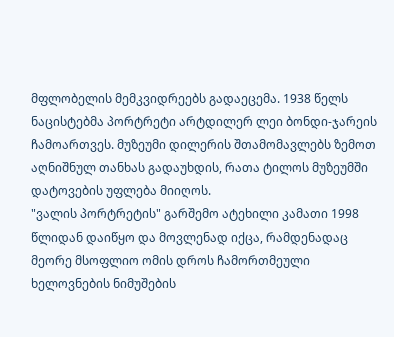მფლობელის მემკვიდრეებს გადაეცემა. 1938 წელს ნაცისტებმა პორტრეტი არტდილერ ლეი ბონდი-ჯარეის ჩამოართვეს. მუზეუმი დილერის შთამომავლებს ზემოთ აღნიშნულ თანხას გადაუხდის, რათა ტილოს მუზეუმში დატოვების უფლება მიიღოს.
"ვალის პორტრეტის" გარშემო ატეხილი კამათი 1998 წლიდან დაიწყო და მოვლენად იქცა, რამდენადაც მეორე მსოფლიო ომის დროს ჩამორთმეული ხელოვნების ნიმუშების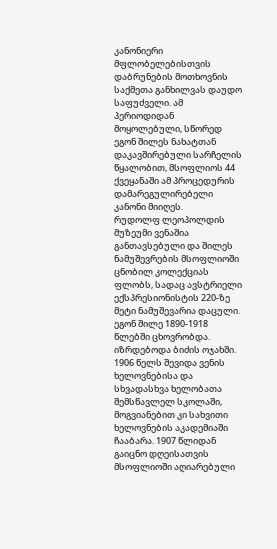კანონიერი მფლობელებისთვის დაბრუნების მოთხოვნის საქმეთა განხილვას დაუდო საფუძველი. ამ პერიოდიდან მოყოლებული, სწორედ ეგონ შილეს ნახატთან დაკავშირებული სარჩელის წყალობით, მსოფლიოს 44 ქვეყანაში ამ პროცედურის დამარეგულირებელი კანონი მიიღეს.
რუდოლფ ლეოპოლდის მუზეუმი ვენაშია განთავსებული და შილეს ნამუშევრების მსოფლიოში ცნობილ კოლექციას ფლობს, სადაც ავსტრიელი ექსპრესიონისტის 220-ზე მეტი ნამუშევარია დაცული.
ეგონ შილე 1890-1918 წლებში ცხოვრობდა. იზრდებოდა ბიძის ოჯახში. 1906 წელს შევიდა ვენის ხელოვნებისა და სხვადასხვა ხელობათა შემსწავლელ სკოლაში, მოგვიანებით კი სახვითი ხელოვნების აკადემიაში ჩააბარა. 1907 წლიდან გაიცნო დღეისათვის მსოფლიოში აღიარებული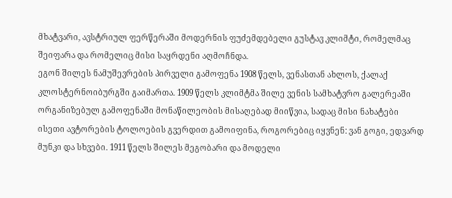მხატვარი, ავსტრიულ ფერწერაში მოდერნის ფუძემდებელი გუსტავ კლიმტი, რომელმაც შეიფარა და რომელიც მისი საყრდენი აღმოჩნდა.
ეგონ შილეს ნამუშევრების პირველი გამოფენა 1908 წელს, ვენასთან ახლოს, ქალაქ კლოსტერნოიბურგში გაიმართა. 1909 წელს კლიმტმა შილე ვენის სამხატვრო გალერეაში ორგანიზებულ გამოფენაში მონაწილეობის მისაღებად მიიწვია, სადაც მისი ნახატები ისეთი ავტორების ტოლოების გვერდით გამოიფინა, როგორებიც იყვნენ: ვან გოგი, ედვარდ მუნკი და სხვები. 1911 წელს შილეს მეგობარი და მოდელი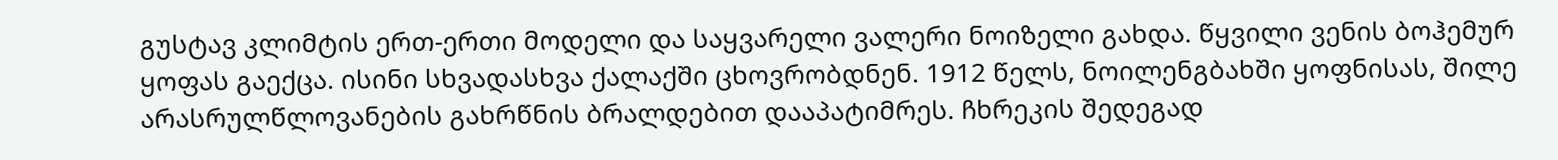გუსტავ კლიმტის ერთ-ერთი მოდელი და საყვარელი ვალერი ნოიზელი გახდა. წყვილი ვენის ბოჰემურ ყოფას გაექცა. ისინი სხვადასხვა ქალაქში ცხოვრობდნენ. 1912 წელს, ნოილენგბახში ყოფნისას, შილე არასრულწლოვანების გახრწნის ბრალდებით დააპატიმრეს. ჩხრეკის შედეგად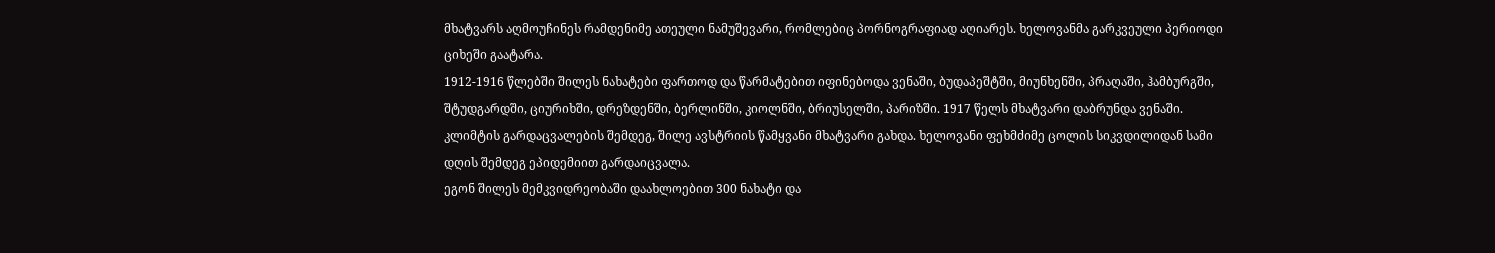მხატვარს აღმოუჩინეს რამდენიმე ათეული ნამუშევარი, რომლებიც პორნოგრაფიად აღიარეს. ხელოვანმა გარკვეული პერიოდი ციხეში გაატარა.
1912-1916 წლებში შილეს ნახატები ფართოდ და წარმატებით იფინებოდა ვენაში, ბუდაპეშტში, მიუნხენში, პრაღაში, ჰამბურგში, შტუდგარდში, ციურიხში, დრეზდენში, ბერლინში, კიოლნში, ბრიუსელში, პარიზში. 1917 წელს მხატვარი დაბრუნდა ვენაში. კლიმტის გარდაცვალების შემდეგ, შილე ავსტრიის წამყვანი მხატვარი გახდა. ხელოვანი ფეხმძიმე ცოლის სიკვდილიდან სამი დღის შემდეგ ეპიდემიით გარდაიცვალა.
ეგონ შილეს მემკვიდრეობაში დაახლოებით 300 ნახატი და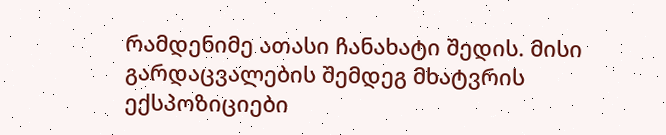რამდენიმე ათასი ჩანახატი შედის. მისი გარდაცვალების შემდეგ მხატვრის ექსპოზიციები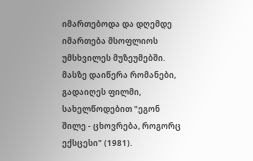იმართებოდა და დღემდე იმართება მსოფლიოს უმსხვილეს მუზეუმებში. მასზე დაიწერა რომანები, გადაიღეს ფილმი, სახელწოდებით "ეგონ შილე - ცხოვრება, როგორც ექსცესი" (1981).